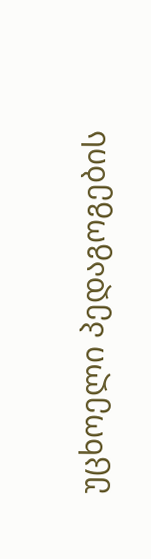უცხოელი პედაგოგების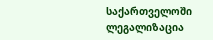საქართველოში ლეგალიზაცია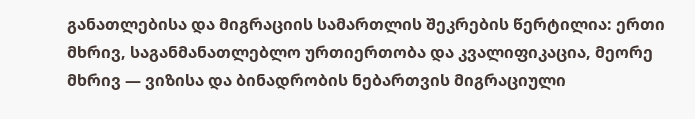განათლებისა და მიგრაციის სამართლის შეკრების წერტილია: ერთი მხრივ, საგანმანათლებლო ურთიერთობა და კვალიფიკაცია, მეორე მხრივ — ვიზისა და ბინადრობის ნებართვის მიგრაციული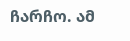ჩარჩო. ამ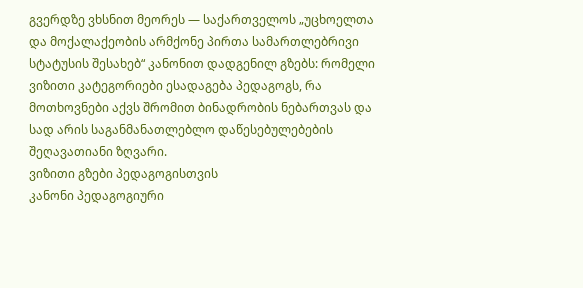გვერდზე ვხსნით მეორეს — საქართველოს „უცხოელთა და მოქალაქეობის არმქონე პირთა სამართლებრივი სტატუსის შესახებ“ კანონით დადგენილ გზებს: რომელი ვიზითი კატეგორიები ესადაგება პედაგოგს, რა მოთხოვნები აქვს შრომით ბინადრობის ნებართვას და სად არის საგანმანათლებლო დაწესებულებების შეღავათიანი ზღვარი.
ვიზითი გზები პედაგოგისთვის
კანონი პედაგოგიური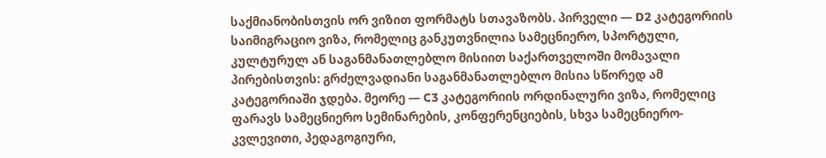საქმიანობისთვის ორ ვიზით ფორმატს სთავაზობს. პირველი — D2 კატეგორიის საიმიგრაციო ვიზა, რომელიც განკუთვნილია სამეცნიერო, სპორტული, კულტურულ ან საგანმანათლებლო მისიით საქართველოში მომავალი პირებისთვის: გრძელვადიანი საგანმანათლებლო მისია სწორედ ამ კატეგორიაში ჯდება. მეორე — C3 კატეგორიის ორდინალური ვიზა, რომელიც ფარავს სამეცნიერო სემინარების, კონფერენციების, სხვა სამეცნიერო-კვლევითი, პედაგოგიური,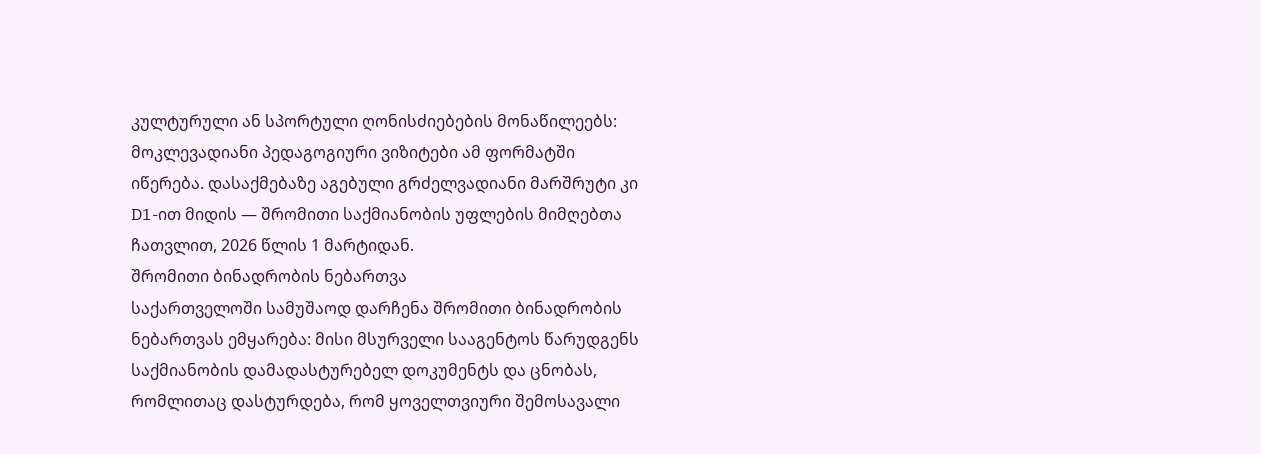კულტურული ან სპორტული ღონისძიებების მონაწილეებს: მოკლევადიანი პედაგოგიური ვიზიტები ამ ფორმატში იწერება. დასაქმებაზე აგებული გრძელვადიანი მარშრუტი კი D1-ით მიდის — შრომითი საქმიანობის უფლების მიმღებთა ჩათვლით, 2026 წლის 1 მარტიდან.
შრომითი ბინადრობის ნებართვა
საქართველოში სამუშაოდ დარჩენა შრომითი ბინადრობის ნებართვას ემყარება: მისი მსურველი სააგენტოს წარუდგენს საქმიანობის დამადასტურებელ დოკუმენტს და ცნობას, რომლითაც დასტურდება, რომ ყოველთვიური შემოსავალი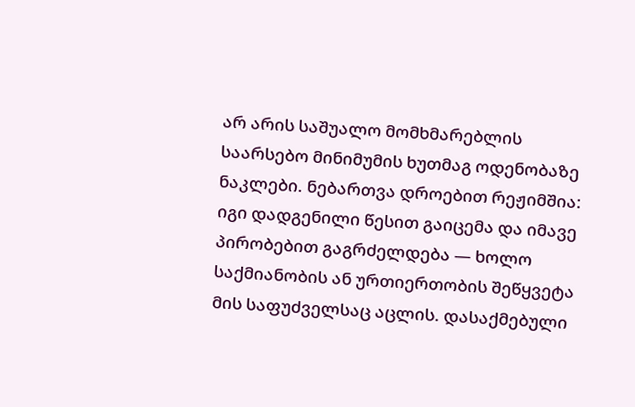არ არის საშუალო მომხმარებლის საარსებო მინიმუმის ხუთმაგ ოდენობაზე ნაკლები. ნებართვა დროებით რეჟიმშია: იგი დადგენილი წესით გაიცემა და იმავე პირობებით გაგრძელდება — ხოლო საქმიანობის ან ურთიერთობის შეწყვეტა მის საფუძველსაც აცლის. დასაქმებული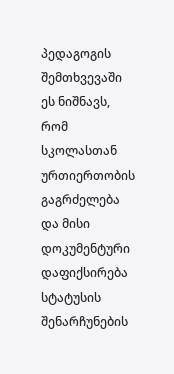პედაგოგის შემთხვევაში ეს ნიშნავს, რომ სკოლასთან ურთიერთობის გაგრძელება და მისი დოკუმენტური დაფიქსირება სტატუსის შენარჩუნების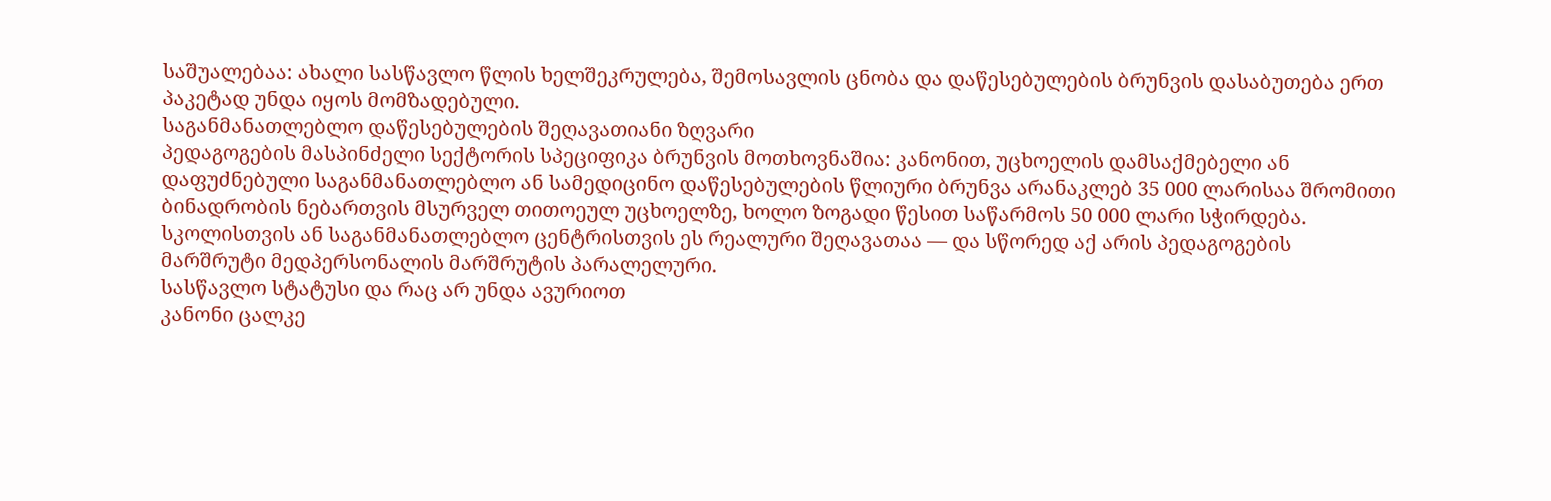საშუალებაა: ახალი სასწავლო წლის ხელშეკრულება, შემოსავლის ცნობა და დაწესებულების ბრუნვის დასაბუთება ერთ პაკეტად უნდა იყოს მომზადებული.
საგანმანათლებლო დაწესებულების შეღავათიანი ზღვარი
პედაგოგების მასპინძელი სექტორის სპეციფიკა ბრუნვის მოთხოვნაშია: კანონით, უცხოელის დამსაქმებელი ან დაფუძნებული საგანმანათლებლო ან სამედიცინო დაწესებულების წლიური ბრუნვა არანაკლებ 35 000 ლარისაა შრომითი ბინადრობის ნებართვის მსურველ თითოეულ უცხოელზე, ხოლო ზოგადი წესით საწარმოს 50 000 ლარი სჭირდება. სკოლისთვის ან საგანმანათლებლო ცენტრისთვის ეს რეალური შეღავათაა — და სწორედ აქ არის პედაგოგების მარშრუტი მედპერსონალის მარშრუტის პარალელური.
სასწავლო სტატუსი და რაც არ უნდა ავურიოთ
კანონი ცალკე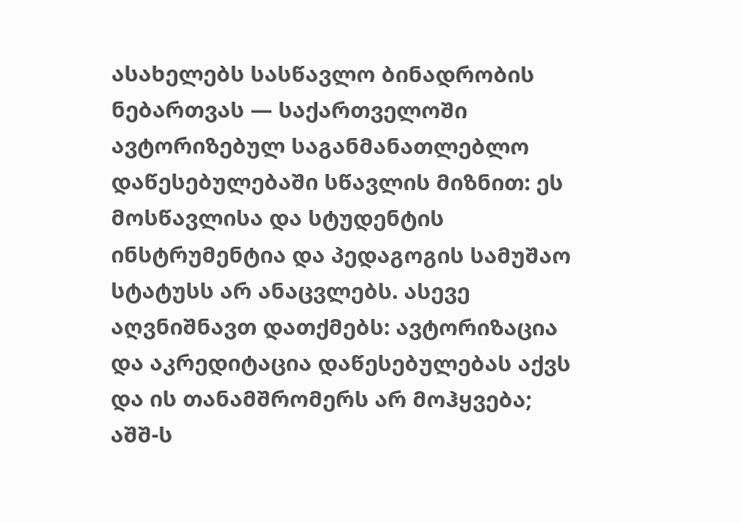ასახელებს სასწავლო ბინადრობის ნებართვას — საქართველოში ავტორიზებულ საგანმანათლებლო დაწესებულებაში სწავლის მიზნით: ეს მოსწავლისა და სტუდენტის ინსტრუმენტია და პედაგოგის სამუშაო სტატუსს არ ანაცვლებს. ასევე აღვნიშნავთ დათქმებს: ავტორიზაცია და აკრედიტაცია დაწესებულებას აქვს და ის თანამშრომერს არ მოჰყვება; აშშ-ს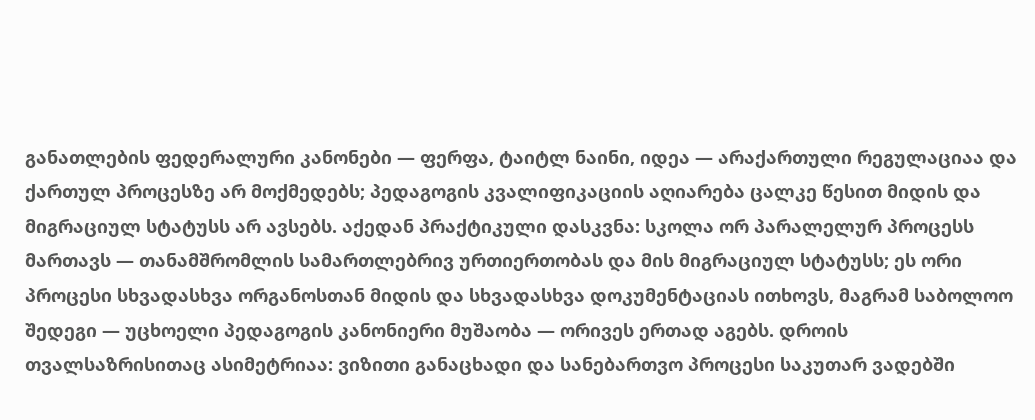განათლების ფედერალური კანონები — ფერფა, ტაიტლ ნაინი, იდეა — არაქართული რეგულაციაა და ქართულ პროცესზე არ მოქმედებს; პედაგოგის კვალიფიკაციის აღიარება ცალკე წესით მიდის და მიგრაციულ სტატუსს არ ავსებს. აქედან პრაქტიკული დასკვნა: სკოლა ორ პარალელურ პროცესს მართავს — თანამშრომლის სამართლებრივ ურთიერთობას და მის მიგრაციულ სტატუსს; ეს ორი პროცესი სხვადასხვა ორგანოსთან მიდის და სხვადასხვა დოკუმენტაციას ითხოვს, მაგრამ საბოლოო შედეგი — უცხოელი პედაგოგის კანონიერი მუშაობა — ორივეს ერთად აგებს. დროის თვალსაზრისითაც ასიმეტრიაა: ვიზითი განაცხადი და სანებართვო პროცესი საკუთარ ვადებში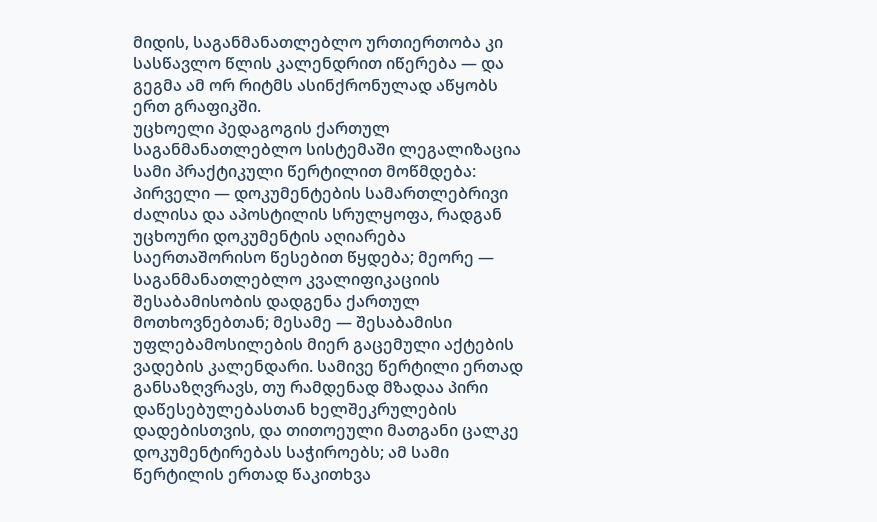მიდის, საგანმანათლებლო ურთიერთობა კი სასწავლო წლის კალენდრით იწერება — და გეგმა ამ ორ რიტმს ასინქრონულად აწყობს ერთ გრაფიკში.
უცხოელი პედაგოგის ქართულ საგანმანათლებლო სისტემაში ლეგალიზაცია სამი პრაქტიკული წერტილით მოწმდება: პირველი — დოკუმენტების სამართლებრივი ძალისა და აპოსტილის სრულყოფა, რადგან უცხოური დოკუმენტის აღიარება საერთაშორისო წესებით წყდება; მეორე — საგანმანათლებლო კვალიფიკაციის შესაბამისობის დადგენა ქართულ მოთხოვნებთან; მესამე — შესაბამისი უფლებამოსილების მიერ გაცემული აქტების ვადების კალენდარი. სამივე წერტილი ერთად განსაზღვრავს, თუ რამდენად მზადაა პირი დაწესებულებასთან ხელშეკრულების დადებისთვის, და თითოეული მათგანი ცალკე დოკუმენტირებას საჭიროებს; ამ სამი წერტილის ერთად წაკითხვა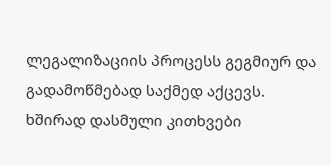ლეგალიზაციის პროცესს გეგმიურ და გადამოწმებად საქმედ აქცევს.
ხშირად დასმული კითხვები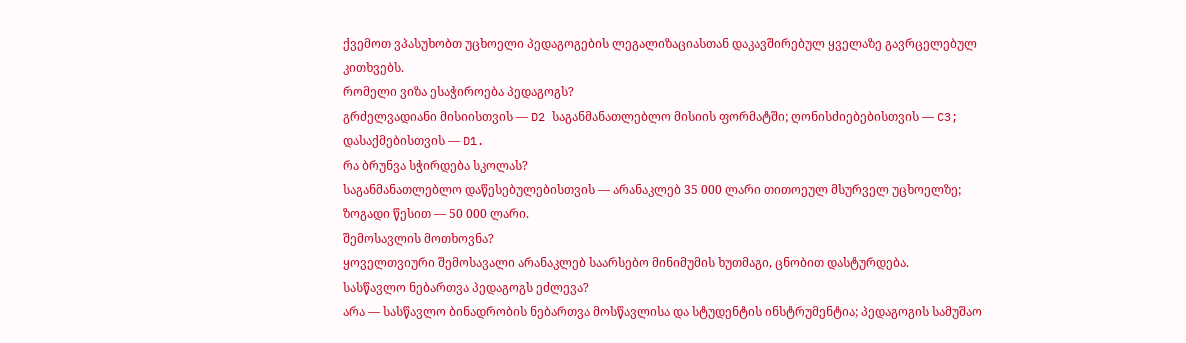ქვემოთ ვპასუხობთ უცხოელი პედაგოგების ლეგალიზაციასთან დაკავშირებულ ყველაზე გავრცელებულ კითხვებს.
რომელი ვიზა ესაჭიროება პედაგოგს?
გრძელვადიანი მისიისთვის — D2 საგანმანათლებლო მისიის ფორმატში; ღონისძიებებისთვის — C3; დასაქმებისთვის — D1.
რა ბრუნვა სჭირდება სკოლას?
საგანმანათლებლო დაწესებულებისთვის — არანაკლებ 35 000 ლარი თითოეულ მსურველ უცხოელზე; ზოგადი წესით — 50 000 ლარი.
შემოსავლის მოთხოვნა?
ყოველთვიური შემოსავალი არანაკლებ საარსებო მინიმუმის ხუთმაგი, ცნობით დასტურდება.
სასწავლო ნებართვა პედაგოგს ეძლევა?
არა — სასწავლო ბინადრობის ნებართვა მოსწავლისა და სტუდენტის ინსტრუმენტია; პედაგოგის სამუშაო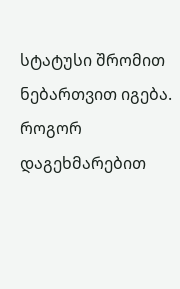სტატუსი შრომით ნებართვით იგება.
როგორ დაგეხმარებით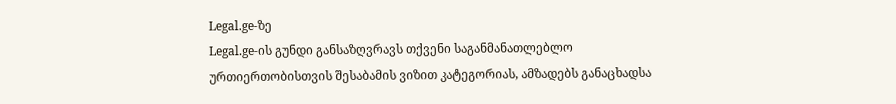Legal.ge-ზე
Legal.ge-ის გუნდი განსაზღვრავს თქვენი საგანმანათლებლო ურთიერთობისთვის შესაბამის ვიზით კატეგორიას, ამზადებს განაცხადსა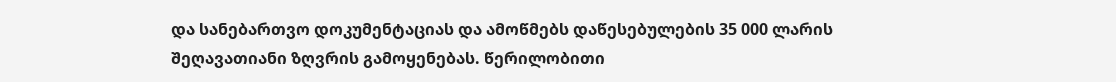და სანებართვო დოკუმენტაციას და ამოწმებს დაწესებულების 35 000 ლარის შეღავათიანი ზღვრის გამოყენებას. წერილობითი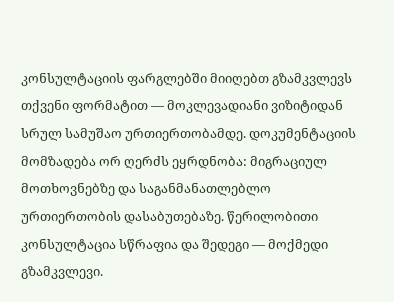კონსულტაციის ფარგლებში მიიღებთ გზამკვლევს თქვენი ფორმატით — მოკლევადიანი ვიზიტიდან სრულ სამუშაო ურთიერთობამდე. დოკუმენტაციის მომზადება ორ ღერძს ეყრდნობა: მიგრაციულ მოთხოვნებზე და საგანმანათლებლო ურთიერთობის დასაბუთებაზე. წერილობითი კონსულტაცია სწრაფია და შედეგი — მოქმედი გზამკვლევი.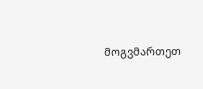მოგვმართეთ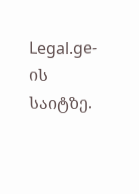Legal.ge-ის საიტზე.